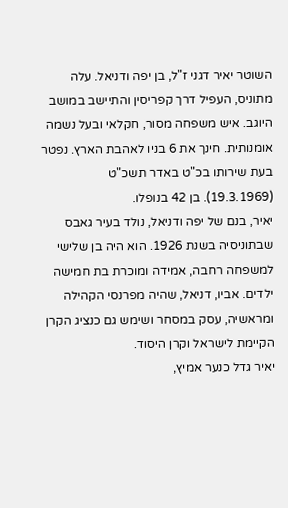השוטר יאיר דגני ז"ל, בן יפה ודניאל. עלה מתוניס, העפיל דרך קפריסין והתיישב במושב היוגב. איש משפחה מסור, חקלאי ובעל נשמה אומנותית. חינך את 6 בניו לאהבת הארץ. נפטר בעת שירותו בכ"ט באדר תשכ"ט (19.3.1969). בן 42 בנופלו.
יאיר, בנם של יפה ודניאל, נולד בעיר גאבס שבתוניסיה בשנת 1926. הוא היה בן שלישי למשפחה רחבה, אמידה ומוכרת בת חמישה ילדים. אביו, דניאל, שהיה מפרנסי הקהילה ומראשיה, עסק במסחר ושימש גם כנציג הקרן הקיימת לישראל וקרן היסוד.
יאיר גדל כנער אמיץ,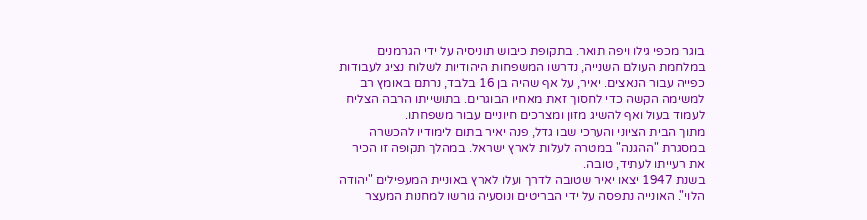בוגר מכפי גילו ויפה תואר. בתקופת כיבוש תוניסיה על ידי הגרמנים במלחמת העולם השנייה, נדרשו המשפחות היהודיות לשלוח נציג לעבודות כפייה עבור הנאצים. יאיר, על אף שהיה בן 16 בלבד, נרתם באומץ רב למשימה הקשה כדי לחסוך זאת מאחיו הבוגרים. בתושייתו הרבה הצליח לעמוד בעול ואף להשיג מזון ומצרכים חיוניים עבור משפחתו.
מתוך הבית הציוני והערכי שבו גדל, פנה יאיר בתום לימודיו להכשרה במסגרת "ההגנה" במטרה לעלות לארץ ישראל. במהלך תקופה זו הכיר את רעייתו לעתיד, טובה.
בשנת 1947 יצאו יאיר שטובה לדרך ועלו לארץ באוניית המעפילים "יהודה הלוי". האונייה נתפסה על ידי הבריטים ונוסעיה גורשו למחנות המעצר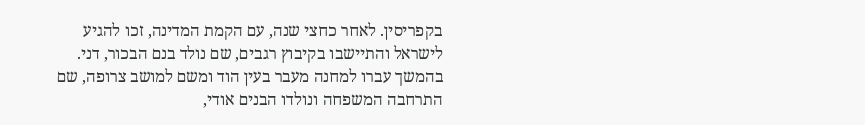בקפריסין. לאחר כחצי שנה, עם הקמת המדינה, זכו להגיע לישראל והתיישבו בקיבוץ רגבים, שם נולד בנם הבכור, דני. בהמשך עברו למחנה מעבר בעין הוד ומשם למושב צרופה, שם התרחבה המשפחה ונולדו הבנים אודי,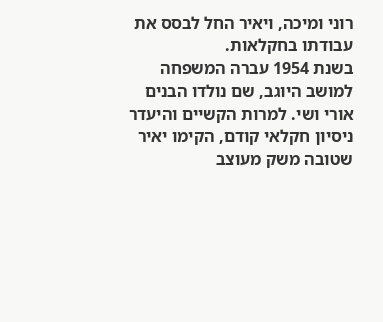רוני ומיכה, ויאיר החל לבסס את עבודתו בחקלאות.
בשנת 1954 עברה המשפחה למושב היוגב, שם נולדו הבנים אורי ושי. למרות הקשיים והיעדר ניסיון חקלאי קודם, הקימו יאיר שטובה משק מעוצב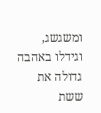ומשגשג, וגידלו באהבה גדולה את ששת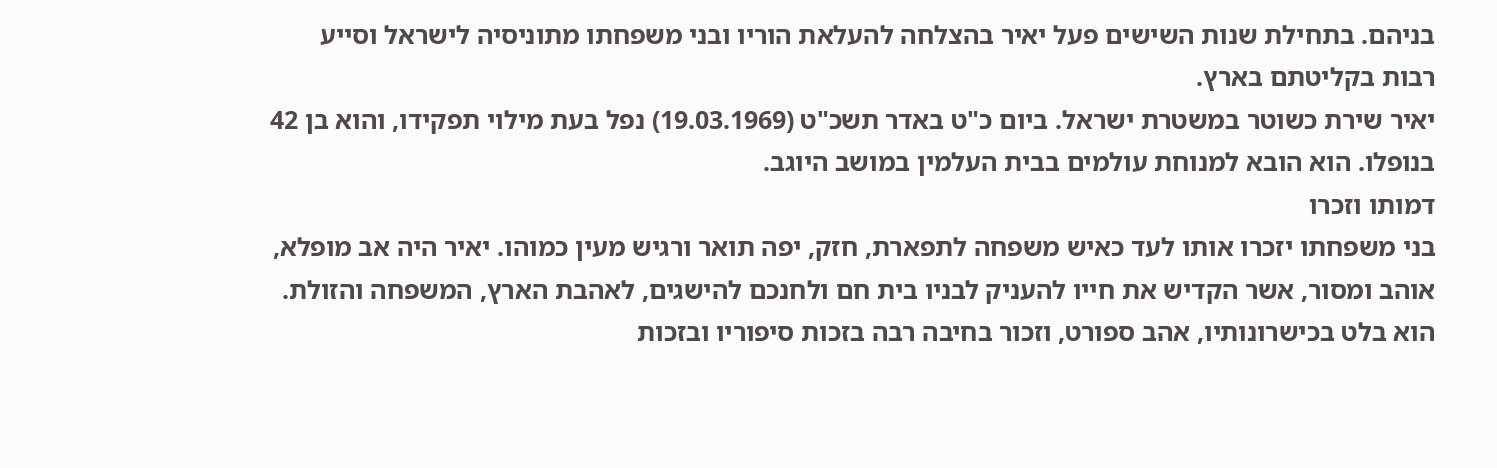בניהם. בתחילת שנות השישים פעל יאיר בהצלחה להעלאת הוריו ובני משפחתו מתוניסיה לישראל וסייע רבות בקליטתם בארץ.
יאיר שירת כשוטר במשטרת ישראל. ביום כ"ט באדר תשכ"ט (19.03.1969) נפל בעת מילוי תפקידו, והוא בן 42 בנופלו. הוא הובא למנוחת עולמים בבית העלמין במושב היוגב.
דמותו וזכרו
בני משפחתו יזכרו אותו לעד כאיש משפחה לתפארת, חזק, יפה תואר ורגיש מעין כמוהו. יאיר היה אב מופלא, אוהב ומסור, אשר הקדיש את חייו להעניק לבניו בית חם ולחנכם להישגים, לאהבת הארץ, המשפחה והזולת. הוא בלט בכישרונותיו, אהב ספורט, וזכור בחיבה רבה בזכות סיפוריו ובזכות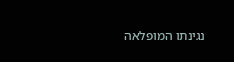נגינתו המופלאה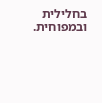בחלילית ובמפוחית.